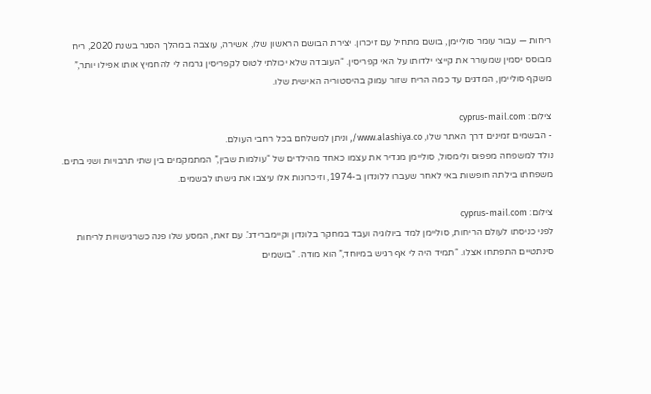ריחות — עבור עומר סוליימן, בושם מתחיל עם זיכרון. יצירת הבושם הראשון שלו, אשירה, עוצבה במהלך הסגר בשנת 2020, ריח מבוסס יסמין שמעורר את קייצי ילדותו על האי קפריסין. “העובדה שלא יכולתי לטוס לקפריסין גרמה לי להחמיץ אותו אפילו יותר,” משקף סוליימן, המדגים עד כמה הריח שזור עמוק בהיסטוריה האישית שלו.

צילום: cyprus-mail.com
- הבשמים זמינים דרך האתר שלו, www.alashiya.co/, וניתן למשלחם בכל רחבי העולם.
נולד למשפחה מפפוס ולימסול, סוליימן מגדיר את עצמו כאחד מהילדים של “עולמות שבין,” המתמקמים בין שתי תרבויות ושני בתים. משפחתו בילתה חופשות באי לאחר שעברו ללונדון ב-1974, וזיכרונות אלו עיצבו את גישתו לבשמים.

צילום: cyprus-mail.com
לפני כניסתו לעולם הריחות, סוליימן למד ביולוגיה ועבד במחקר בלונדון וקיימברידג'. עם זאת, המסע שלו פנה כשרגישויות לריחות סינתטיים התפתחו אצלו. “תמיד היה לי אף רגיש במיוחד,” הוא מודה. “בושמים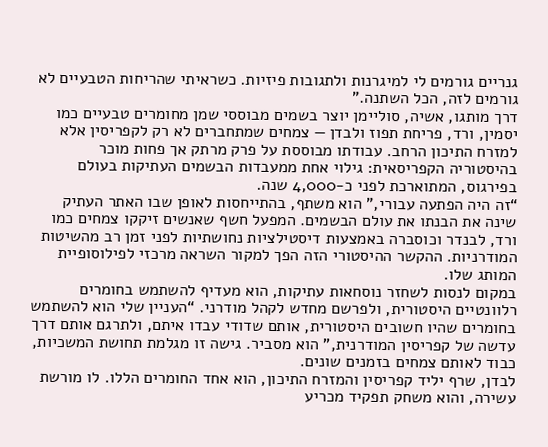גנריים גורמים לי למיגרנות ולתגובות פיזיות. כשראיתי שהריחות הטבעיים לא גורמים לזה, הכל השתנה.”
דרך מותגו, אשיה, סוליימן יוצר בשמים מבוססי שמן מחומרים טבעיים כמו יסמין, ורד, פריחת תפוז ולבדן — צמחים שמתחברים לא רק לקפריסין אלא למזרח התיכון הרחב. עבודתו מבוססת על פרק מרתק אך פחות מוכר בהיסטוריה הקפריסאית: גילוי אחת ממעבדות הבשמים העתיקות בעולם בפירגוס, המתוארכת לפני כ-4,000 שנה.
“זה היה הפתעה עבורי,” הוא משתף, בהתייחסות לאופן שבו האתר העתיק שינה את הבנתו את עולם הבשמים. המפעל חשף שאנשים זיקקו צמחים כמו ורד, לבנדר וכוסברה באמצעות דיסטילציות נחושתיות לפני זמן רב מהשיטות המודרניות. ההקשר ההיסטורי הזה הפך למקור השראה מרכזי לפילוסופיית המותג שלו.
במקום לנסות לשחזר נוסחאות עתיקות, הוא מעדיף להשתמש בחומרים רלוונטיים היסטורית, ולפרשם מחדש לקהל מודרני. “העניין שלי הוא להשתמש בחומרים שהיו חשובים היסטורית, אותם שדודי עבדו איתם, ולתרגם אותם דרך עדשה של קפריסין המודרנית,” הוא מסביר. גישה זו מגלמת תחושת המשכיות, כבוד לאותם צמחים בזמנים שונים.
לבדן, שרף יליד קפריסין והמזרח התיכון, הוא אחד החומרים הללו. לו מורשת עשירה, והוא משחק תפקיד מכריע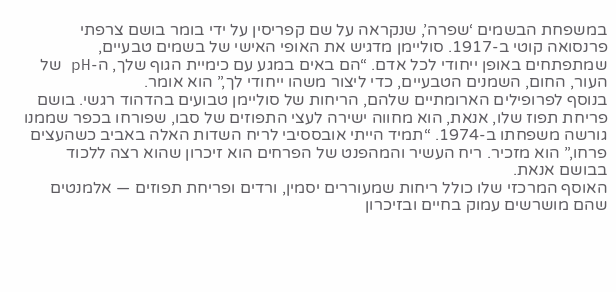במשפחת הבשמים ‘שפרה’, שנקראה על שם קפריסין על ידי בומר בושם צרפתי פרנסואה קוטי ב-1917. סוליימן מדגיש את האופי האישי של בשמים טבעיים, שמתפתחים באופן ייחודי לכל אדם. “הם באים במגע עם כימיית הגוף שלך, ה-pH של העור, החום, השמנים הטבעיים, כדי ליצור משהו ייחודי לך,” הוא אומר.
בנוסף לפרופילים הארומתיים שלהם, הריחות של סוליימן טבועים בהדהוד רגשי. בושם פריחת תפוז שלו, אנאת, הוא מחווה ישירה לעצי התפוזים של סבו, שפורחו בכפר שממנו גורשה משפחתו ב-1974. “תמיד הייתי אובססיבי לריח השדות האלה באביב כשהעצים פרחו,” הוא מזכיר. ריח העשיר והמהפנט של הפרחים הוא זיכרון שהוא רצה ללכוד בבושם אנאת.
האוסף המרכזי שלו כולל ריחות שמעוררים יסמין, ורדים ופריחת תפוזים — אלמנטים שהם מושרשים עמוק בחיים ובזיכרון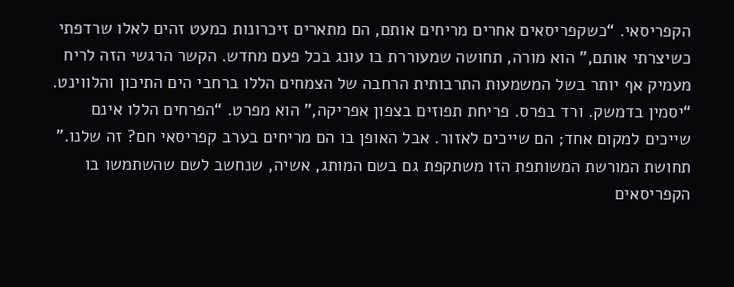הקפריסאי. “כשקפריסאים אחרים מריחים אותם, הם מתארים זיכרונות כמעט זהים לאלו שרדפתי כשיצרתי אותם,” הוא מורה, תחושה שמעוררת בו עונג בכל פעם מחדש. הקשר הרגשי הזה לריח מעמיק אף יותר בשל המשמעות התרבותית הרחבה של הצמחים הללו ברחבי הים התיכון והלווינט.
“יסמין בדמשק. ורד בפרס. פריחת תפוזים בצפון אפריקה,” הוא מפרט. “הפרחים הללו אינם שייכים למקום אחד; הם שייכים לאזור. אבל האופן בו הם מריחים בערב קפריסאי חם? זה שלנו.” תחושת המורשת המשותפת הזו משתקפת גם בשם המותג, אשיה, שנחשב לשם שהשתמשו בו הקפריסאים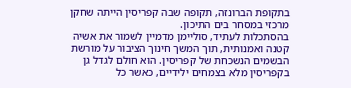בתקופת הברונזה, תקופה שבה קפריסין הייתה שחקן מרכזי במסחר בים התיכון.
בהסתכלות לעתיד, סוליימן מדמיין לשמור את אשיה קטנה ואמנותית, תוך המשך חינוך הציבור על מורשת הבשמים הנשכחת של קפריסין. הוא חולם לגדל גן בקפריסין מלא בצמחים ילידיים, כאשר כל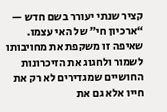קציר שנתי יעורר בשם חדש — “ארכיון חי” של האי עצמו. שאיפה זו משקפת את מחויבותו לשמור ולחגוג את הזיכרונות החושיים שמגדירים לא רק את חייו אלא גם את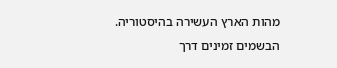מהות הארץ העשירה בהיסטוריה.
הבשמים זמינים דרך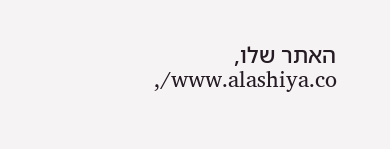האתר שלו, www.alashiya.co/,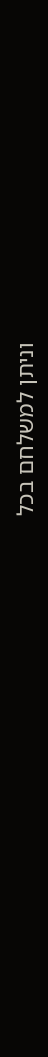וניתן למשלחם בכל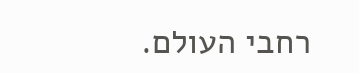רחבי העולם.